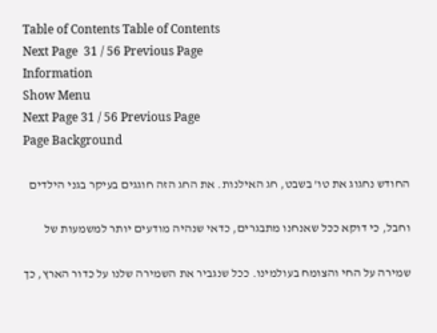Table of Contents Table of Contents
Next Page  31 / 56 Previous Page
Information
Show Menu
Next Page 31 / 56 Previous Page
Page Background

החודש נחגוג את טו’ בשבט, חג האילנות. את החג הזה חוגגים בעיקר בגני הילדים

וחבל, כי דוקא ככל שאנחנו מתבגרים, כדאי שנהיה מודעים יותר למשמעות של

שמירה על החי והצומח בעולמינו. ככל שנגביר את השמירה שלנו על כדור הארץ, כך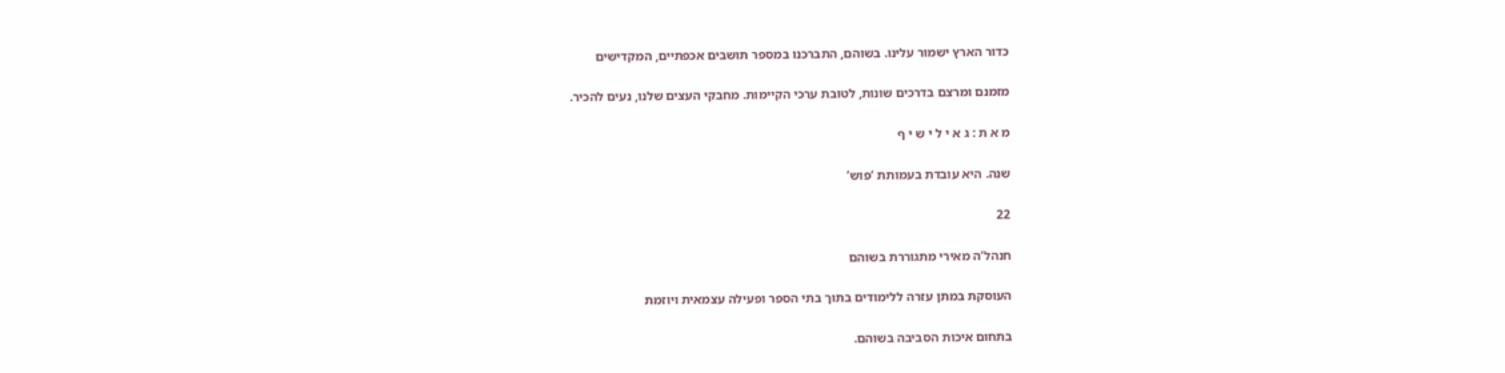כדור הארץ ישמור עלינו. בשוהם, התברכנו במספר תושבים אכפתיים, המקדישים

מזמנם ומרצם בדרכים שונות, לטובת ערכי הקיימות. מחבקי העצים שלנו, נעים להכיר.

מ א ת : ג א י ל י ש י ף

שנה. היא עובדת בעמותת ‘פוש’

22

חנהל’ה מאירי מתגוררת בשוהם

העוסקת במתן עזרה ללימודים בתוך בתי הספר ופעילה עצמאית ויוזמת

בתחום איכות הסביבה בשוהם.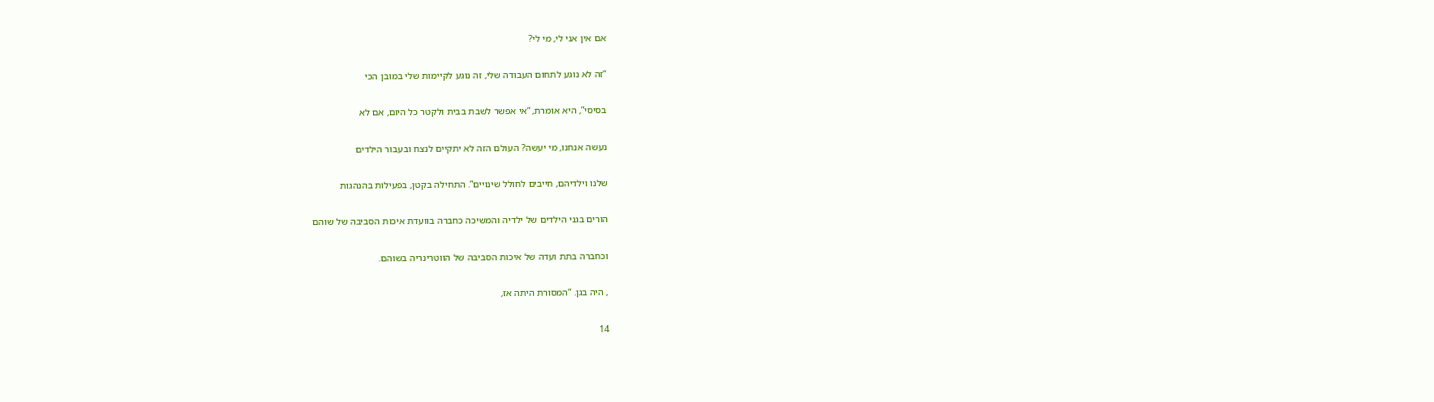אם אין אני לי, מי לי?

“זה לא נוגע לתחום העבודה שלי, זה נוגע לקיימות שלי במובן הכי

בסיסי”, היא אומרת, “אי אפשר לשבת בבית ולקטר כל היום, אם לא

נעשה אנחנו, מי יעשה? העולם הזה לא יתקיים לנצח ובעבור הילדים

שלנו וילדיהם, חייבים לחולל שינויים”. התחילה בקטן, בפעילות בהנהגות

הורים בגני הילדים של ילדיה והמשיכה כחברה בוועדת איכות הסביבה של שוהם

וכחברה בתת ועדה של איכות הסביבה של הווטרינריה בשוהם.

, היה בגן. “המסורת היתה אז,

14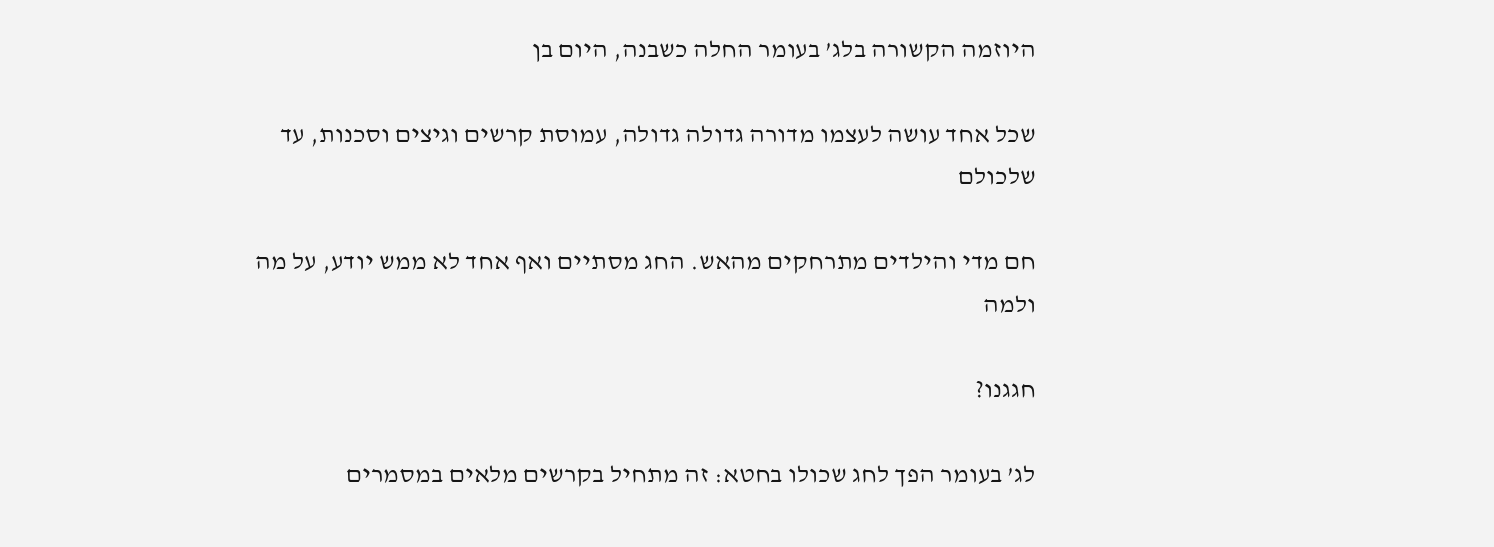היוזמה הקשורה בלג’ בעומר החלה כשבנה, היום בן

שכל אחד עושה לעצמו מדורה גדולה גדולה, עמוסת קרשים וגיצים וסכנות, עד שלכולם

חם מדי והילדים מתרחקים מהאש. החג מסתיים ואף אחד לא ממש יודע, על מה ולמה

חגגנו?

לג’ בעומר הפך לחג שכולו בחטא: זה מתחיל בקרשים מלאים במסמרים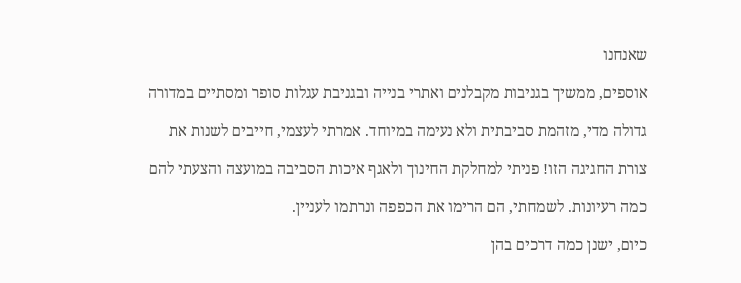שאנחנו

אוספים, ממשיך בגניבות מקבלנים ואתרי בנייה ובגניבת עגלות סופר ומסתיים במדורה

גדולה מדי, מזהמת סביבתית ולא נעימה במיוחד. אמרתי לעצמי, חייבים לשנות את

צורת החגיגה הזו! פניתי למחלקת החינוך ולאגף איכות הסביבה במועצה והצעתי להם

כמה רעיונות. לשמחתי, הם הרימו את הכפפה ונרתמו לעניין.

כיום, ישנן כמה דרכים בהן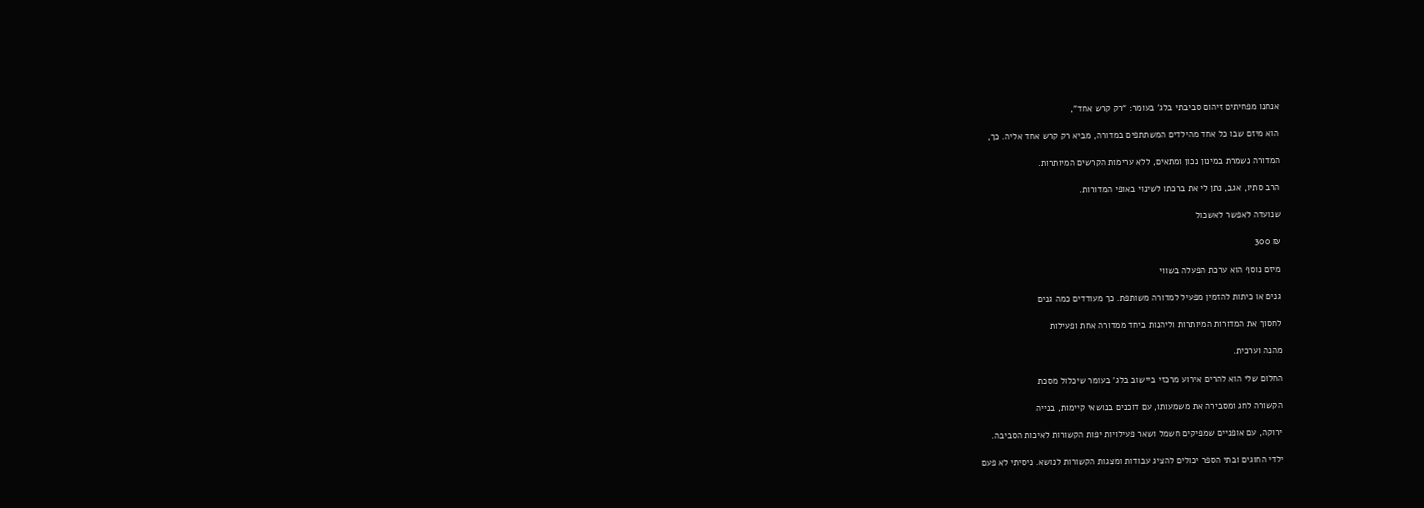אנחנו מפחיתים זיהום סביבתי בלג’ בעומר: “רק קרש אחד”,

הוא מיזם שבו כל אחד מהילדים המשתתפים במדורה, מביא רק קרש אחד אליה. כך,

המדורה נשמרת במינון נכון ומתאים, ללא ערימות הקרשים המיותרות.

הרב סתיו, אגב, נתן לי את ברכתו לשינוי באופי המדורות.

שנועדה לאפשר לאשכול

₪ 300

מיזם נוסף הוא ערכת הפעלה בשווי

גנים או כיתות להזמין מפעיל למדורה משותפת. כך מעודדים כמה גנים

לחסוך את המדורות המיותרות וליהנות ביחד ממדורה אחת ופעילות

מהנה וערכית.

החלום שלי הוא להרים אירוע מרכזי ביישוב בלג’ בעומר שיכלול מסכת

הקשורה לחג ומסבירה את משמעותו, עם דוכנים בנושאי קיימות, בנייה

ירוקה, עם אופניים שמפיקים חשמל ושאר פעילויות יפות הקשורות לאיכות הסביבה.

ילדי החוגים ובתי הספר יכולים להציג עבודות ומצגות הקשורות לנושא. ניסיתי לא פעם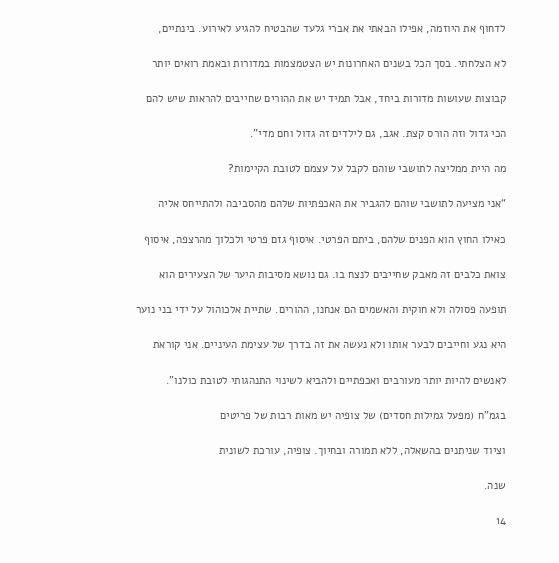לדחוף את היוזמה, אפילו הבאתי את אברי גלעד שהבטיח להגיע לאירוע. בינתיים,

לא הצלחתי. בסך הכל בשנים האחרונות יש הצטמצמות במדורות ובאמת רואים יותר

קבוצות שעושות מדורות ביחד, אבל תמיד יש את ההורים שחייבים להראות שיש להם

הכי גדול וזה הורס קצת. אגב, גם לילדים זה גדול וחם מדי”.

מה היית ממליצה לתושבי שוהם לקבל על עצמם לטובת הקיימות?

“אני מציעה לתושבי שוהם להגביר את האכפתיות שלהם מהסביבה ולהתייחס אליה

כאילו החוץ הוא הפנים שלהם, ביתם הפרטי. איסוף גזם פרטי ולכלוך מהרצפה, איסוף

צואת כלבים זה מאבק שחייבים לנצח בו. גם נושא מסיבות היער של הצעירים הוא

תופעה פסולה ולא חוקית והאשמים הם אנחנו, ההורים. שתיית אלכוהול על ידי בני נוער

היא נגע וחייבים לבער אותו ולא נעשה את זה בדרך של עצימת העיניים. אני קוראת

לאנשים להיות יותר מעורבים ואכפתיים ולהביא לשינוי התנהגותי לטובת כולנו”.

בגמ”ח (מפעל גמילות חסדים) של צופיה יש מאות רבות של פריטים

וציוד שניתנים בהשאלה, ללא תמורה ובחיוך. צופיה, עורכת לשונית

שנה.

14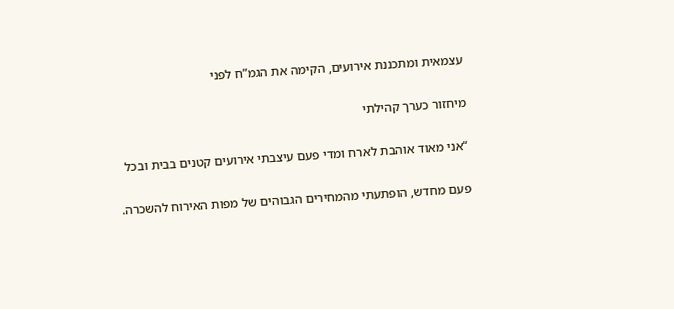עצמאית ומתכננת אירועים, הקימה את הגמ”ח לפני

מיחזור כערך קהילתי

“אני מאוד אוהבת לארח ומדי פעם עיצבתי אירועים קטנים בבית ובכל

פעם מחדש, הופתעתי מהמחירים הגבוהים של מפות האירוח להשכרה.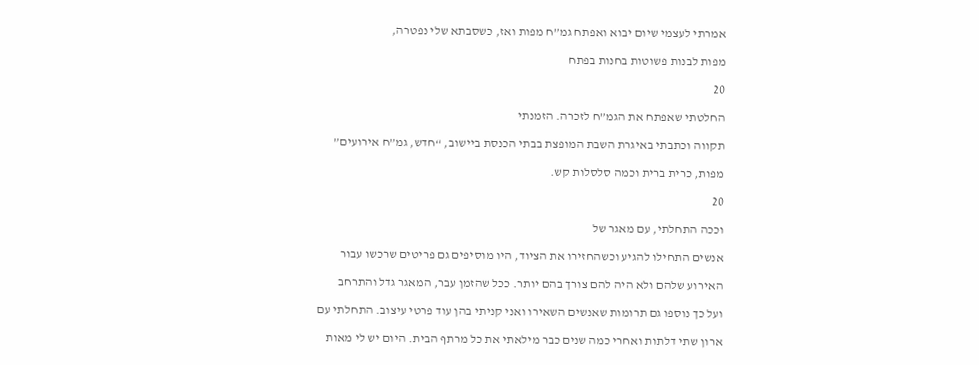אמרתי לעצמי שיום יבוא ואפתח גמ”ח מפות ואז, כשסבתא שלי נפטרה,

מפות לבנות פשוטות בחנות בפתח

20

החלטתי שאפתח את הגמ”ח לזכרה. הזמנתי

תקווה וכתבתי באיגרת השבת המופצת בבתי הכנסת ביישוב, “חדש, גמ”ח אירועים”

מפות, כרית ברית וכמה סלסלות קש.

20

וככה התחלתי, עם מאגר של

אנשים התחילו להגיע וכשהחזירו את הציוד, היו מוסיפים גם פריטים שרכשו עבור

האירוע שלהם ולא היה להם צורך בהם יותר. ככל שהזמן עבר, המאגר גדל והתרחב

ועל כך נוספו גם תרומות שאנשים השאירו ואני קניתי בהן עוד פרטי עיצוב. התחלתי עם

ארון שתי דלתות ואחרי כמה שנים כבר מילאתי את כל מרתף הבית. היום יש לי מאות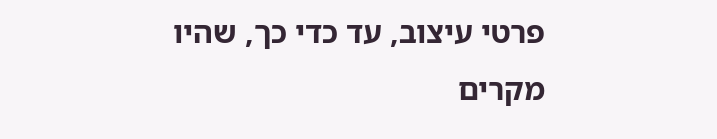פרטי עיצוב, עד כדי כך, שהיו מקרים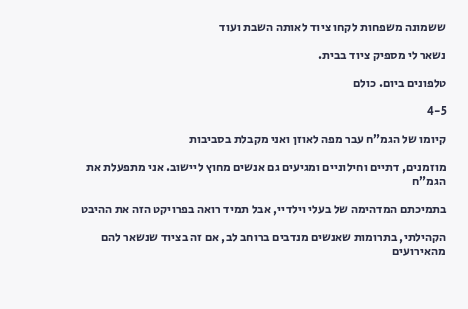ששמונה משפחות לקחו ציוד לאותה השבת ועוד

נשאר לי מספיק ציוד בבית.

טלפונים ביום. כולם

4-5

קיומו של הגמ”ח עבר מפה לאוזן ואני מקבלת בסביבות

מוזמנים, דתיים וחילוניים ומגיעים גם אנשים מחוץ ליישוב. אני מתפעלת את הגמ”ח

בתמיכתם המדהימה של בעלי וילדיי, אבל תמיד רואה בפרויקט הזה את ההיבט

הקהילתי, בתרומות שאנשים מנדבים ברוחב לב, אם זה בציוד שנשאר להם מהאירועים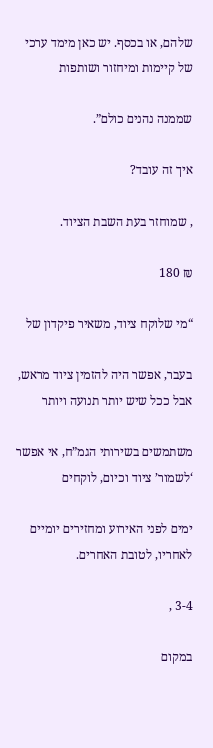שלהם, או בכסף. יש כאן מימד ערכי של קיימות ומיחזור ושותפות

שממנה נהנים כולם”.

איך זה עובד?

, שמוחזר בעת השבת הציוד.

₪ 180

“מי שלוקח ציוד, משאיר פיקדון של

בעבר, אפשר היה להזמין ציוד מראש, אבל ככל שיש יותר תנועה ויותר

משתמשים בשירותי הגמ”ח, אי אפשר ‘לשמור’ ציוד וכיום, לוקחים

ימים לפני האירוע ומחזירים יומיים לאחריו, לטובת האחרים.

3-4 ,

במקום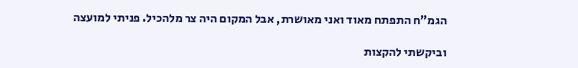הגמ”ח התפתח מאוד ואני מאושרת, אבל המקום היה צר מלהכיל. פניתי למועצה

וביקשתי להקצות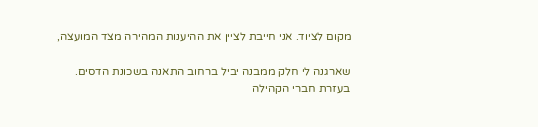מקום לציוד. אני חייבת לציין את ההיענות המהירה מצד המועצה,

שארגנה לי חלק ממבנה יביל ברחוב התאנה בשכונת הדסים. בעזרת חברי הקהילה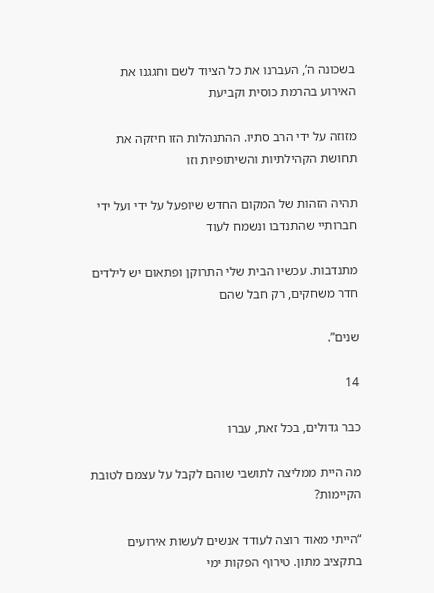בשכונה ה’, העברנו את כל הציוד לשם וחגגנו את האירוע בהרמת כוסית וקביעת

מזוזה על ידי הרב סתיו. ההתנהלות הזו חיזקה את תחושת הקהילתיות והשיתופיות וזו

תהיה הזהות של המקום החדש שיופעל על ידי ועל ידי חברותיי שהתנדבו ונשמח לעוד

מתנדבות. עכשיו הבית שלי התרוקן ופתאום יש לילדים חדר משחקים, רק חבל שהם

שנים”.

14

כבר גדולים, בכל זאת, עברו

מה היית ממליצה לתושבי שוהם לקבל על עצמם לטובת הקיימות?

“הייתי מאוד רוצה לעודד אנשים לעשות אירועים בתקציב מתון. טירוף הפקות ימי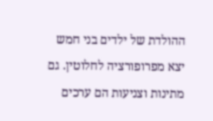ההולדת של ילדים בני חמש יצא מפרופורציה לחלוטין. גם מתינות וצניעות הם ערכים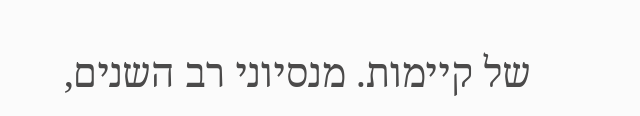של קיימות. מנסיוני רב השנים,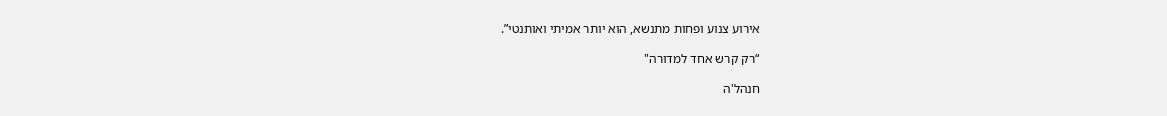אירוע צנוע ופחות מתנשא, הוא יותר אמיתי ואותנטי”.

“רק קרש אחד למדורה"

חנהל'ה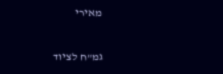מאירי

גמ"ח לציוד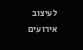לעיצוב אירועים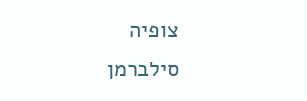צופיה סילברמן